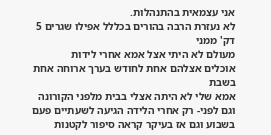אני עצמאית בהתנהלות.
לא נעזרת הרבה בהורים בכללל אפילו שגרים 5 דק' ממני
מעולם לא היתי אצל אמא אחרי לידות
אוכלים אצלהם אחת לחודש בערך ארוחה אחת בשבת
אמא שלי לא היתה אצלי בבית מלפני הקורונה
וגם לפני- רק אחרי הלידה הגיעה לשעתיים פעם בשבוע וגם אז בעיקר קראה סיפור לקטנות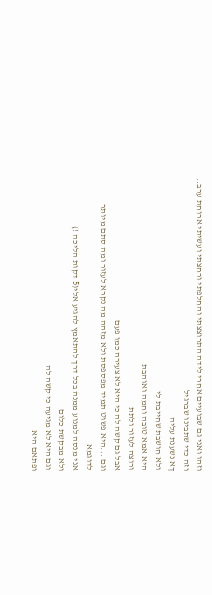וזהו ואני גם שבועיים אחרי לידה התרוצצתי והחלפתי ורחצתי ועשיתי ארוחת ערב..
וזה כדי שתבינו שברגיל
ךא נשענת עליה
ולא חושבת שחייבת לי
היא אמא טובה וחמה ואוהבת
ורוצה לעזור ולתת
אבל גם קשה לה כי היא לא צעירה כמו פעם
וגם ...היא פשוט תמיד מפספסת ולא מזהה מה נקרא לעזור ומה סתם מיותר
לדוגמא
אני מנסה למנוע ממנה בכל דרך להתאמץ להגיע אלי(5 דקות הליכה !)
ולא מבקשת כלום
וגם היא לא מגיעה כי קשה לה
ופתאם היא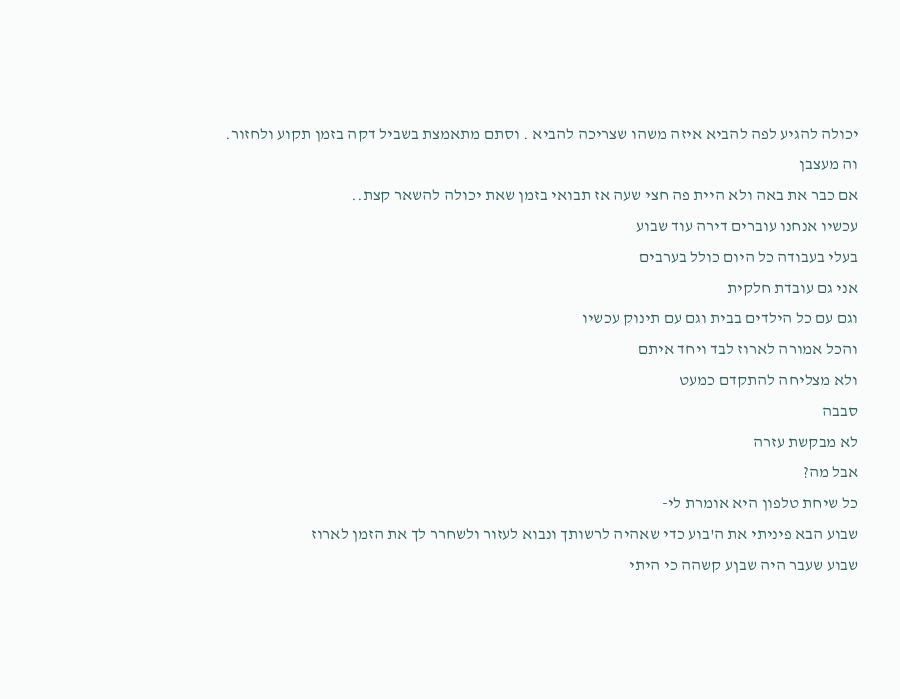יכולה להגיע לפה להביא איזה משהו שצריכה להביא . וסתם מתאמצת בשביל דקה בזמן תקוע ולחזור.
וה מעצבן
אם כבר את באה ולא היית פה חצי שעה אז תבואי בזמן שאת יכולה להשאר קצת..
עכשיו אנחנו עוברים דירה עוד שבוע
בעלי בעבודה כל היום כולל בערבים
אני גם עובדת חלקית
וגם עם כל הילדים בבית וגם עם תינוק עכשיו
והכל אמורה לארוז לבד ויחד איתם
ולא מצליחה להתקדם כמעט
סבבה
לא מבקשת עזרה
אבל מה?
כל שיחת טלפון היא אומרת לי-
שבוע הבא פיניתי את ה'בוע כדי שאהיה לרשותך ונבוא לעזור ולשחרר לך את הזמן לארוז
שבוע שעבר היה שבןע קשהה כי היתי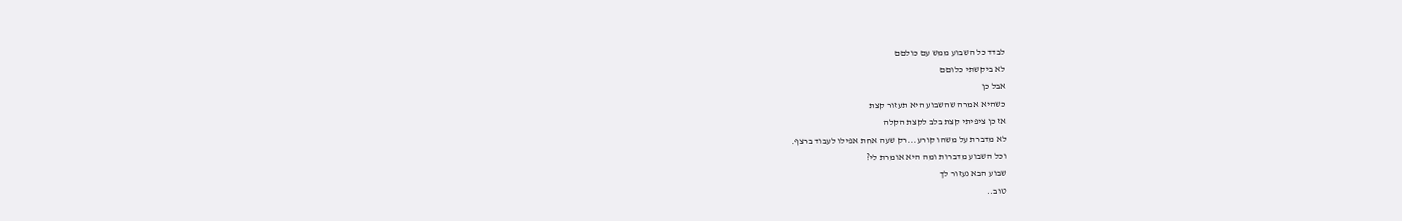לבדד כל השבוע ממש עם כולםם
לא ביקשתי כלוםם
אבל כן
כשהיא אמרה שהשבוע היא תעזור קצת
אז כן ציפיתי קצת בלב לקצת הקלה
לא מדברת על משהו קורע...רק שעה אחת אפילו לעבוד ברצף.
וכל השבוע מדברות ומה היא אומרת לי?
שבוע הבא נעזור לך
טוב..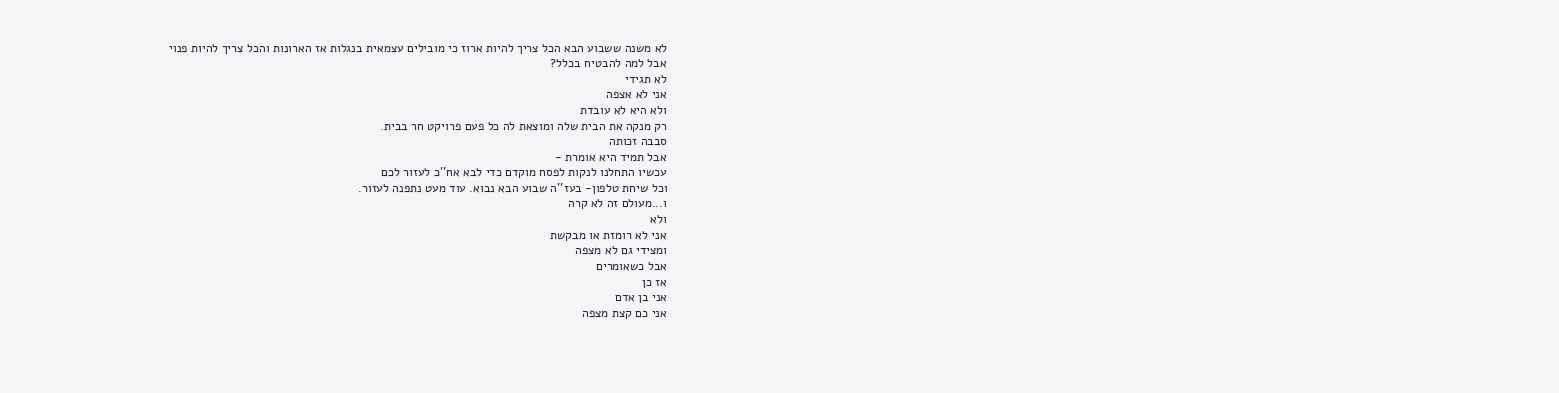לא משנה ששבוע הבא הכל צריך להיות ארוז כי מובילים עצמאית בנגלות אז הארונות והכל צריך להיות פנוי
אבל למה להבטיח בכלל?
לא תגידי
אני לא אצפה
ולא היא לא עובדת
רק מנקה את הבית שלה ומוצאת לה כל פעם פרויקט חר בבית.
סבבה זכותה
אבל תמיד היא אומרת -
עכשיו התחלנו לנקות לפסח מוקדם כדי לבא אח''כ לעזור לכם
וכל שיחת טלפון- בעז''ה שבוע הבא נבוא. עוד מעט נתפנה לעזור.
ו...מעולם זה לא קרה
ולא
אני לא רומזת או מבקשת
ומצידי גם לא מצפה
אבל כשאומרים
אז כן
אני בן אדם
אני כם קצת מצפה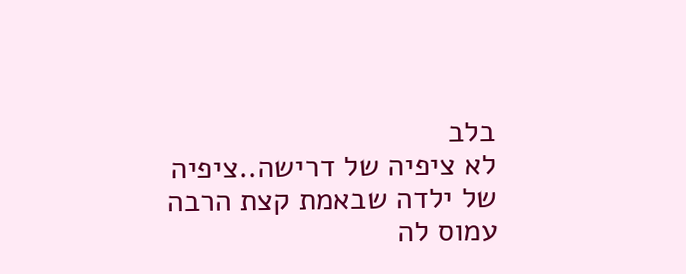בלב
לא ציפיה של דרישה..ציפיה של ילדה שבאמת קצת הרבה עמוס לה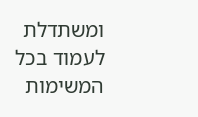ומשתדלת לעמוד בכל המשימות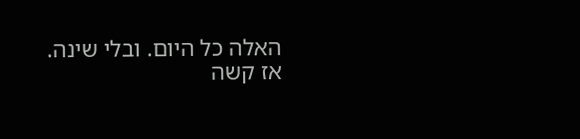האלה כל היום. ובלי שינה.
אז קשה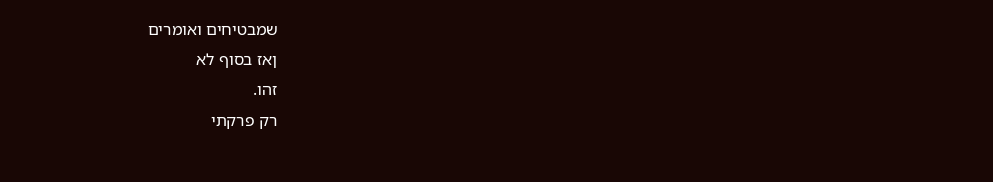שמבטיחים ואומרים
ןאז בסוף לא
זהו.
רק פרקתי